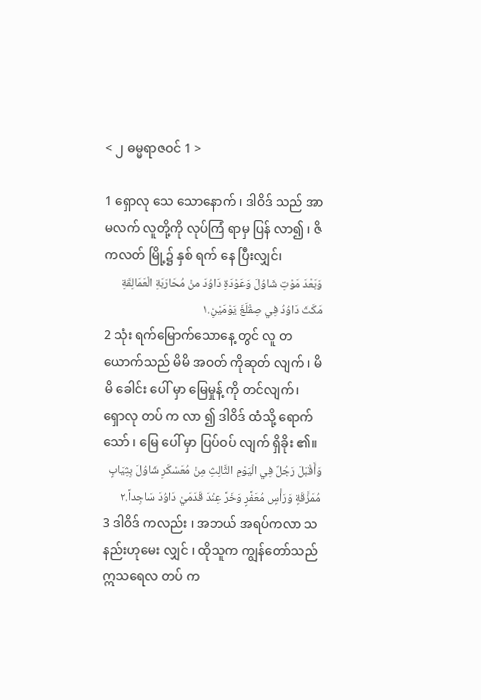< ၂ ဓမ္မရာဇဝင် 1 >

1 ရှောလု သေ သောနောက် ၊ ဒါဝိဒ် သည် အာမလက် လူတို့ကို လုပ်ကြံ ရာမှ ပြန် လာ၍ ၊ ဇိကလတ် မြို့၌ နှစ် ရက် နေ ပြီးလျှင်၊
وَبَعْدَ مَوْتِ شَاوُلَ وَعَوْدَةِ دَاوُدَ منْ مُحَارَبَةِ الْعَمَالِقَةِ مَكَثَ دَاوُدُ فِي صِقْلَغَ يَوْمَيْنِ.١
2 သုံး ရက်မြောက်သောနေ့ တွင် လူ တယောက်သည် မိမိ အဝတ် ကိုဆုတ် လျက် ၊ မိမိ ခေါင်း ပေါ် မှာ မြေမှုန့် ကို တင်လျက်၊ ရှောလု တပ် က လာ ၍ ဒါဝိဒ် ထံသို့ ရောက် သော် ၊ မြေ ပေါ် မှာ ပြပ်ဝပ် လျက် ရှိခိုး ၏။
وَأَقْبَلَ رَجُلٌ فِي الْيَوْمِ الثَّالِثِ مِنْ مُعَسْكَرِ شَاوُلَ بِثِيَابٍ مُمَزَّقَةٍ وَرَأْسٍ مُعَفَّرٍ وَخَرَّ عِنْدَ قَدَمَيْ دَاوُدَ سَاجِداً.٢
3 ဒါဝိဒ် ကလည်း ၊ အဘယ် အရပ်ကလာ သနည်းဟုမေး လျှင် ၊ ထိုသူက ကျွန်တော်သည် ဣသရေလ တပ် က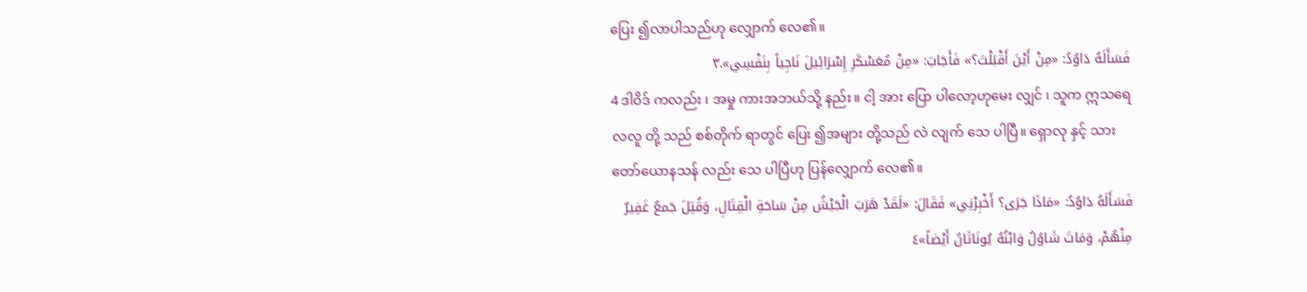ပြေး ၍လာပါသည်ဟု လျှောက် လေ၏။
فَسَأَلَهُ دَاوُدُ: «مِنْ أَيْنَ أَقْبَلْتَ؟» فَأَجَابَ: «مِنْ مُعَسْكَرِ إِسْرَائِيلَ نَاجِياً بِنَفْسِي».٣
4 ဒါဝိဒ် ကလည်း ၊ အမှု ကားအဘယ်သို့ နည်း။ ငါ့ အား ပြော ပါလော့ဟုမေး လျှင် ၊ သူက ဣသရေလလူ တို့ သည် စစ်တိုက် ရာတွင် ပြေး ၍အများ တို့သည် လဲ လျက် သေ ပါပြီ။ ရှောလု နှင့် သား တော်ယောနသန် လည်း သေ ပါပြီဟု ပြန်လျှောက် လေ၏။
فَسَأَلَهُ دَاوُدُ: «مَاذَا جَرَى؟ أَخْبِرْنِي» فَقَالَ: «لَقَدْ هَرَبَ الْجَيْشُ مِنْ سَاحَةِ الْقِتَالِ، وَقُتِلَ جَمعٌ غَفِيرٌ مِنْهُمْ، وَمَاتَ شَاوُلُ وَابْنُهُ يُونَاثَانُ أَيْضاً»٤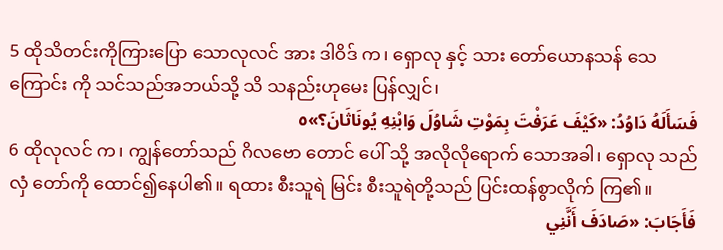5 ထိုသိတင်းကိုကြားပြော သောလုလင် အား ဒါဝိဒ် က၊ ရှောလု နှင့် သား တော်ယောနသန် သေ ကြောင်း ကို သင်သည်အဘယ်သို့ သိ သနည်းဟုမေး ပြန်လျှင်၊
فَسَأَلَهُ دَاوُدُ: «كَيْفَ عَرَفْتَ بِمَوْتِ شَاوُلَ وَابْنِهِ يُونَاثَانَ؟»٥
6 ထိုလုလင် က၊ ကျွန်တော်သည် ဂိလဗော တောင် ပေါ် သို့ အလိုလိုရောက် သောအခါ၊ ရှောလု သည် လှံ တော်ကို ထောင်၍နေပါ၏။ ရထား စီးသူရဲ မြင်း စီးသူရဲတို့သည် ပြင်းထန်စွာလိုက် ကြ၏။
فَأَجَابَ: «صَادَفَ أَنَّنِي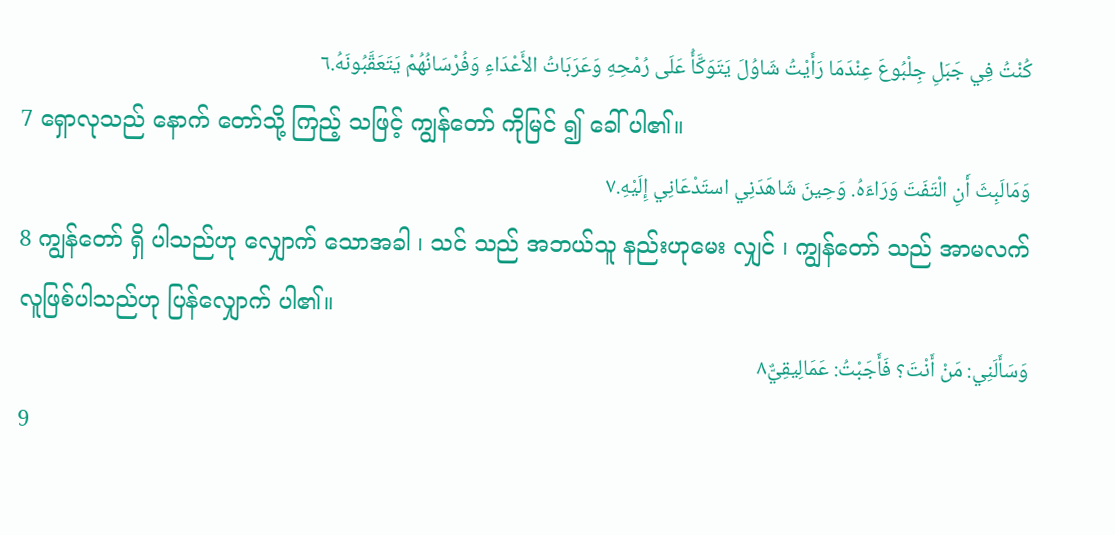كُنْتُ فِي جَبَلِ جِلْبُوعَ عِنْدَمَا رَأَيْتُ شَاوُلَ يَتَوَكَّأُ عَلَى رُمْحِهِ وَعَرَبَاتُ الأَعْدَاءِ وَفُرْسَانُهُمْ يَتَعَقَّبُونَهُ.٦
7 ရှောလုသည် နောက် တော်သို့ ကြည့် သဖြင့် ကျွန်တော် ကိုမြင် ၍ ခေါ် ပါ၏။
وَمَالَبِثَ أَنِ الْتَفَتَ وَرَاءَهُ. وَحِينَ شَاهَدَنِي استَدْعَانِي إِلَيْهِ.٧
8 ကျွန်တော် ရှိ ပါသည်ဟု လျှောက် သောအခါ ၊ သင် သည် အဘယ်သူ နည်းဟုမေး လျှင် ၊ ကျွန်တော် သည် အာမလက် လူဖြစ်ပါသည်ဟု ပြန်လျှောက် ပါ၏။
وَسَأَلَنِي: مَنْ أَنْتَ؟ فَأَجَبْتُ: عَمَالِيقِيٌّ٨
9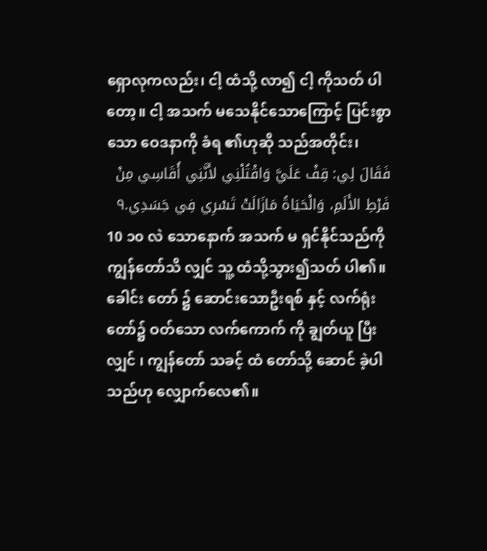ရှောလုကလည်း၊ ငါ့ ထံသို့ လာ၍ ငါ့ ကိုသတ် ပါတော့။ ငါ့ အသက် မသေနိုင်သောကြောင့် ပြင်းစွာ သော ဝေဒနာကို ခံရ ၏ဟုဆို သည်အတိုင်း၊
فَقَالَ لِي: قِفْ عَلَيَّ وَاقْتُلْنِي لأَنَّنِي أُقَاسِي مِنْ فَرْطِ الأَلَمِ، وَالْحَيَاةُ مَازَالَتْ تَسْرِي فِي جَسَدِي.٩
10 ၁၀ လဲ သောနောက် အသက် မ ရှင်နိုင်သည်ကို ကျွန်တော်သိ လျှင် သူ့ ထံသို့သွား၍သတ် ပါ၏။ ခေါင်း တော် ၌ ဆောင်းသောဦးရစ် နှင့် လက်ရုံး တော်၌ ဝတ်သော လက်ကောက် ကို ချွတ်ယူ ပြီးလျှင် ၊ ကျွန်တော် သခင့် ထံ တော်သို့ ဆောင် ခဲ့ပါသည်ဟု လျှောက်လေ၏။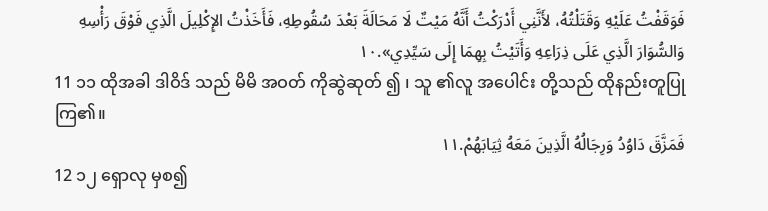فَوَقَفْتُ عَلَيْهِ وَقَتَلْتُهُ، لأَنَّنِي أَدْرَكْتُ أَنَّهُ مَيْتٌ لَا مَحَالَةَ بَعْدَ سُقُوطِهِ، فَأَخَذْتُ الإِكْلِيلَ الَّذِي فَوْقَ رَأْسِهِ وَالسُّوَارَ الَّذِي عَلَى ذِرَاعِهِ وَأَتَيْتُ بِهِمَا إِلَى سَيِّدِي».١٠
11 ၁၁ ထိုအခါ ဒါဝိဒ် သည် မိမိ အဝတ် ကိုဆွဲဆုတ် ၍ ၊ သူ ၏လူ အပေါင်း တို့သည် ထိုနည်းတူပြုကြ၏။
فَمَزَّقَ دَاوُدُ وَرِجَالُهُ الَّذِينَ مَعَهُ ثِيَابَهُمْ.١١
12 ၁၂ ရှောလု မှစ၍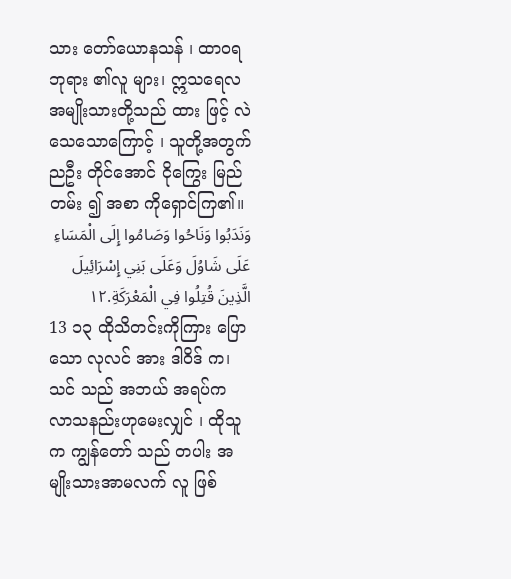သား တော်ယောနသန် ၊ ထာဝရဘုရား ၏လူ များ၊ ဣသရေလ အမျိုးသားတို့သည် ထား ဖြင့် လဲ သေသောကြောင့် ၊ သူတို့အတွက် ညဦး တိုင်အောင် ငိုကြွေး မြည်တမ်း ၍ အစာ ကိုရှောင်ကြ၏။
وَنَدَبُوا وَنَاحُوا وَصَامُوا إِلَى الْمَسَاءِ عَلَى شَاوُلَ وَعَلَى بَنِي إِسْرَائِيلَ الَّذِينَ قُتِلُوا فِي الْمَعْرَكَةِ.١٢
13 ၁၃ ထိုသိတင်းကိုကြား ပြောသော လုလင် အား ဒါဝိဒ် က၊ သင် သည် အဘယ် အရပ်က လာသနည်းဟုမေးလျှင် ၊ ထိုသူက ကျွန်တော် သည် တပါး အမျိုးသားအာမလက် လူ ဖြစ်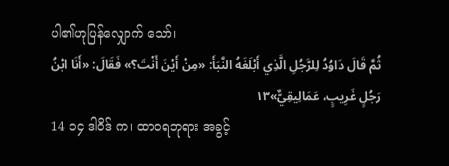ပါ၏ဟုပြန်လျှောက် သော်၊
ثُمَّ قَالَ دَاوُدُ لِلرَّجُلِ الَّذِي أَبْلَغَهُ النَّبَأَ: «مِنْ أَيْنَ أَنْتَ؟» فَقَالَ: «أَنَا ابْنُ رَجُلٍ غَرِيبٍ، عَمَالِيقِيٌّ»١٣
14 ၁၄ ဒါဝိဒ် က၊ ထာဝရဘုရား အခွင့်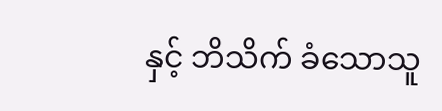နှင့် ဘိသိက် ခံသောသူ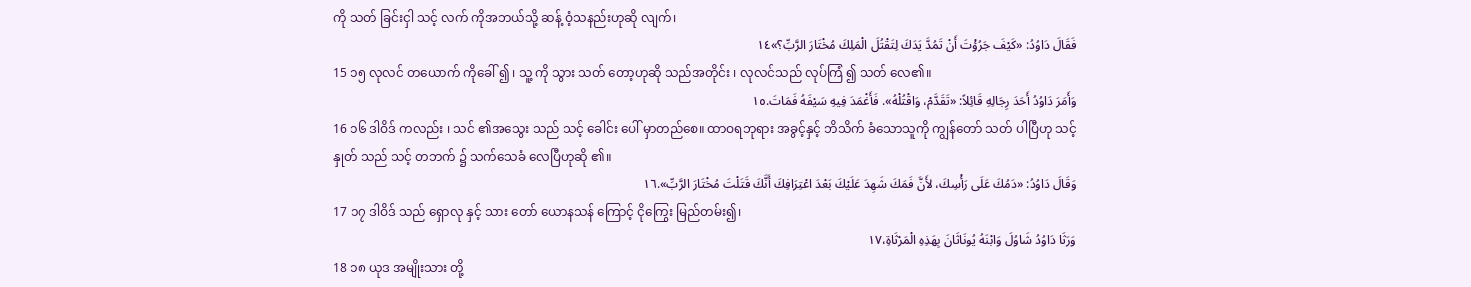ကို သတ် ခြင်းငှါ သင့် လက် ကိုအဘယ်သို့ ဆန့် ဝံ့သနည်းဟုဆို လျက်၊
فَقَالَ دَاوُدُ: «كَيْفَ جَرُؤْتَ أَنْ تَمُدَّ يَدَكَ لِتَقْتُلَ الْمَلِكَ مُخْتَارَ الرَّبِّ؟»١٤
15 ၁၅ လုလင် တယောက် ကိုခေါ် ၍ ၊ သူ့ ကို သွား သတ် တော့ဟုဆို သည်အတိုင်း ၊ လုလင်သည် လုပ်ကြံ ၍ သတ် လေ၏။
وَأَمَرَ دَاوُدُ أَحَدَ رِجَالِهِ قَائِلاً: «تَقَدَّمْ، وَاقْتُلْهُ». فَأَغْمَدَ فِيهِ سَيْفَهُ فَمَاتَ.١٥
16 ၁၆ ဒါဝိဒ် ကလည်း ၊ သင် ၏အသွေး သည် သင့် ခေါင်း ပေါ် မှာတည်စေ။ ထာဝရဘုရား အခွင့်နှင့် ဘိသိက် ခံသောသူကို ကျွန်တော် သတ် ပါပြီဟု သင့် နှုတ် သည် သင့် တဘက် ၌ သက်သေခံ လေပြီဟုဆို ၏။
وَقَالَ دَاوُدُ: «دَمُكَ عَلَى رَأْسِكَ، لأَنَّ فَمَكَ شَهِدَ عَلَيْكَ بَعْدَ اعْتِرَافِكَ أَنَّكَ قَتَلْتَ مُخْتَارَ الرَّبِّ».١٦
17 ၁၇ ဒါဝိဒ် သည် ရှောလု နှင့် သား တော် ယောနသန် ကြောင့် ငိုကြွေး မြည်တမ်း၍၊
وَرَثَا دَاوُدُ شَاوُلَ وَابْنَهُ يُونَاثَانَ بِهَذِهِ الْمَرْثَاةِ،١٧
18 ၁၈ ယုဒ အမျိုးသား တို့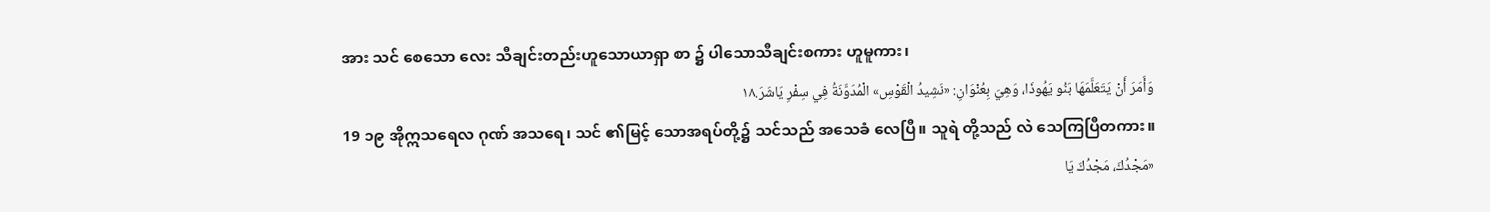အား သင် စေသော လေး သီချင်းတည်းဟူသောယာရှာ စာ ၌ ပါသောသီချင်းစကား ဟူမူကား၊
وَأَمَرَ أَنْ يَتَعَلَّمَهَا بَنُو يَهُوذَا، وَهِيَ بِعُنْوَانِ: «نَشِيدُ الْقَوْسِ» الْمُدَوَّنَةُ فِي سِفْرِ يَاشَرَ.١٨
19 ၁၉ အိုဣသရေလ ဂုဏ် အသရေ၊ သင် ၏မြင့် သောအရပ်တို့၌ သင်သည် အသေခံ လေပြီ။ သူရဲ တို့သည် လဲ သေကြပြီတကား။
«مَجْدُكَ، مَجْدُكَ يَا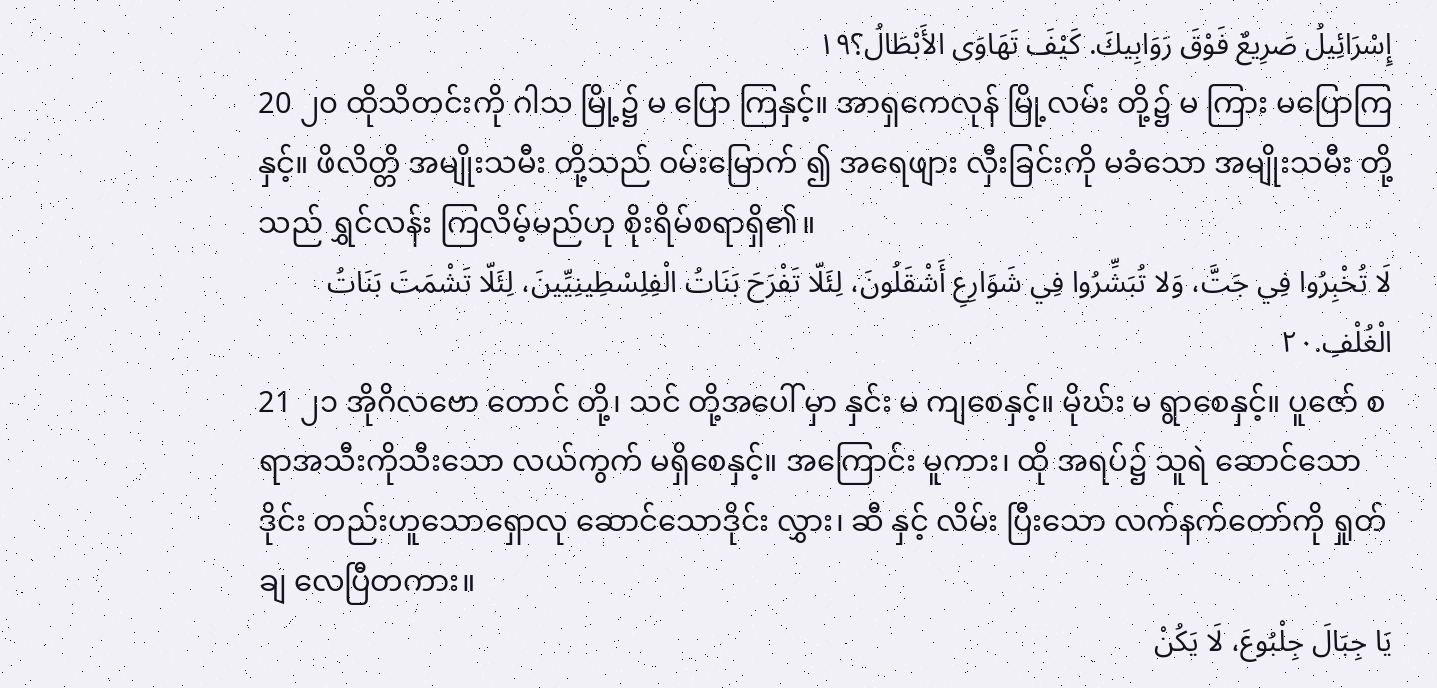إِسْرَائِيلُ صَرِيعٌ فَوْقَ رَوَابِيكَ. كَيْفَ تَهَاوَى الأَبْطَالُ؟١٩
20 ၂၀ ထိုသိတင်းကို ဂါသ မြို့၌ မ ပြော ကြနှင့်။ အာရှကေလုန် မြို့လမ်း တို့၌ မ ကြား မပြောကြနှင့်။ ဖိလိတ္တိ အမျိုးသမီး တို့သည် ဝမ်းမြောက် ၍ အရေဖျား လှီးခြင်းကို မခံသော အမျိုးသမီး တို့သည် ရွှင်လန်း ကြလိမ့်မည်ဟု စိုးရိမ်စရာရှိ၏။
لَا تُخْبِرُوا فِي جَتَّ، وَلا تُبَشِّرُوا فِي شَوَارِعِ أَشْقَلُونَ، لِئَلّا تَفْرَحَ بَنَاتُ الْفِلِسْطِينِيِّينَ، لِئَلّا تَشْمَتَ بَنَاتُ الْغُلْفِ.٢٠
21 ၂၁ အိုဂိလဗော တောင် တို့၊ သင် တို့အပေါ် မှာ နှင်း မ ကျစေနှင့်။ မိုဃ်း မ ရွာစေနှင့်။ ပူဇော် စရာအသီးကိုသီးသော လယ်ကွက် မရှိစေနှင့်။ အကြောင်း မူကား၊ ထို အရပ်၌ သူရဲ ဆောင်သော ဒိုင်း တည်းဟူသောရှောလု ဆောင်သောဒိုင်း လွှား၊ ဆီ နှင့် လိမ်း ပြီးသော လက်နက်တော်ကို ရှုတ်ချ လေပြီတကား။
يَا جِبَالَ جِلْبُوعَ، لَا يَكُنْ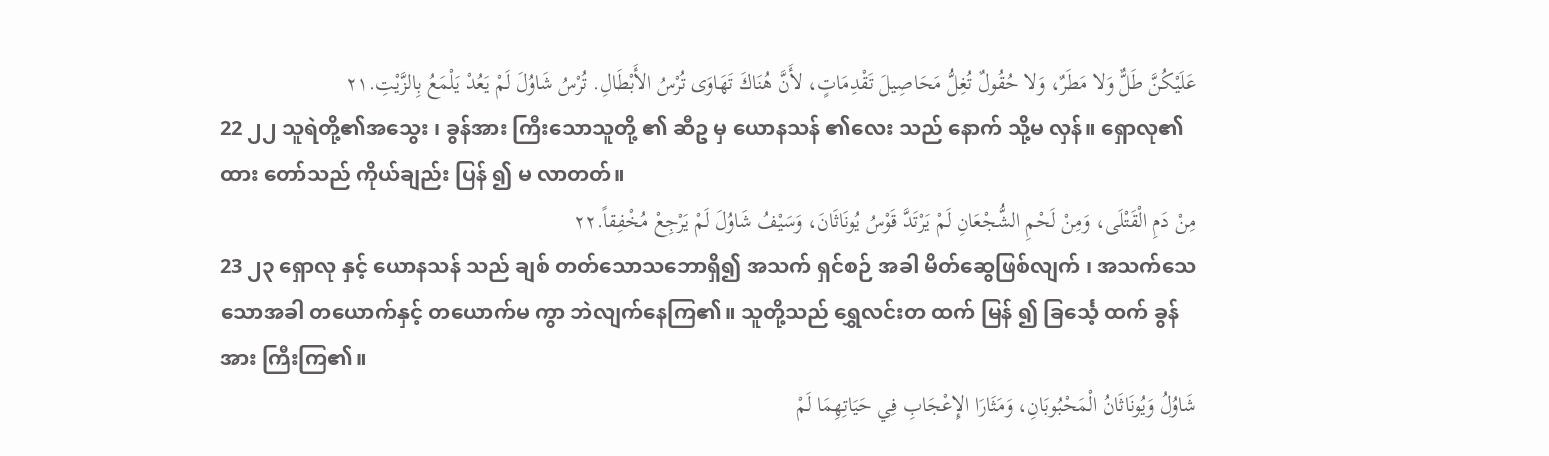عَلَيْكُنَّ طَلٌّ وَلا مَطَرٌ، وَلا حُقُولٌ تُغِلُّ مَحَاصِيلَ تَقْدِمَاتٍ، لأَنَّ هُنَاكَ تَهَاوَى تُرْسُ الأَبْطَالِ. تُرْسُ شَاوُلَ لَمْ يَعُدْ يَلْمَعُ بِالزَّيْتِ.٢١
22 ၂၂ သူရဲတို့၏အသွေး ၊ ခွန်အား ကြီးသောသူတို့ ၏ ဆီဥ မှ ယောနသန် ၏လေး သည် နောက် သို့မ လှန်။ ရှောလု၏ထား တော်သည် ကိုယ်ချည်း ပြန် ၍ မ လာတတ်။
مِنْ دَمِ الْقَتْلَى، وَمِنْ لَحْمِ الشُّجْعَانِ لَمْ يَرْتَدَّ قَوْسُ يُونَاثَانَ، وَسَيْفُ شَاوُلَ لَمْ يَرْجِعْ مُخْفِقاً.٢٢
23 ၂၃ ရှောလု နှင့် ယောနသန် သည် ချစ် တတ်သောသဘောရှိ၍ အသက် ရှင်စဉ် အခါ မိတ်ဆွေဖြစ်လျက် ၊ အသက်သေ သောအခါ တယောက်နှင့် တယောက်မ ကွာ ဘဲလျက်နေကြ၏။ သူတို့သည် ရွှေလင်းတ ထက် မြန် ၍ ခြင်္သေ့ ထက် ခွန်အား ကြီးကြ၏။
شَاوُلُ وَيُونَاثَانُ الْمَحْبُوبَانِ، وَمَثَارَا الإِعْجَابِ فِي حَيَاتِهِمَا لَمْ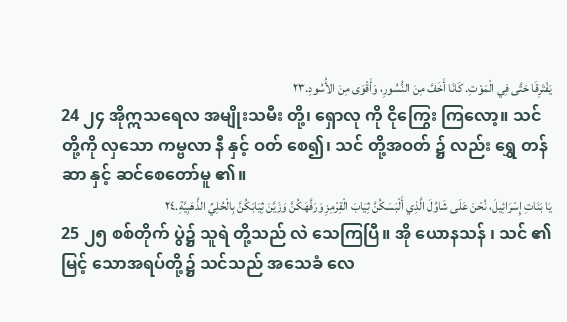يَفْتَرِقَا حَتَّى فِي الْمَوْتِ. كَانَا أَخَفَّ مِنَ النُّسُورِ، وَأَقْوَى مِنَ الأُسُودِ.٢٣
24 ၂၄ အိုဣသရေလ အမျိုးသမီး တို့၊ ရှောလု ကို ငိုကြွေး ကြလော့။ သင် တို့ကို လှသော ကမ္ဗလာ နီ နှင့် ဝတ် စေ၍၊ သင် တို့အဝတ် ၌ လည်း ရွှေ တန်ဆာ နှင့် ဆင်စေတော်မူ ၏။
يَا بَنَاتِ إِسْرَائِيلَ، نُحْنَ عَلَى شَاوُلَ الَّذِي أَلْبَسَكُنَّ ثِيَابَ الْقِرْمِزِ وَرَفَّهَكُنَّ وَزَيَّنَ ثِيَابَكُنَّ بِالْحُلِيِّ الذَّهَبِيَّةِ.٢٤
25 ၂၅ စစ်တိုက် ပွဲ၌ သူရဲ တို့သည် လဲ သေကြပြီ။ အို ယောနသန် ၊ သင် ၏ မြင့် သောအရပ်တို့၌ သင်သည် အသေခံ လေ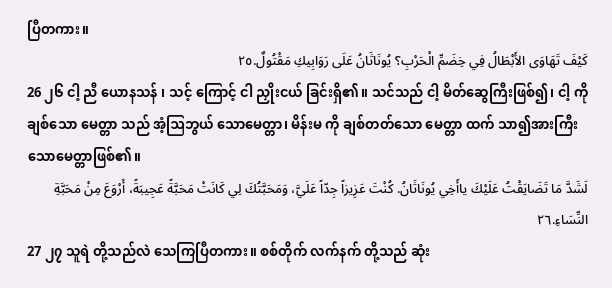ပြီတကား။
كَيْفَ تَهَاوَى الأَبْطَالُ فِي خِضَمِّ الْحَرْبِ؟ يُونَاثَانُ عَلَى رَوَابِيكِ مَقْتُولٌ.٢٥
26 ၂၆ ငါ့ ညီ ယောနသန် ၊ သင့် ကြောင့် ငါ ညှိုးငယ် ခြင်းရှိ၏။ သင်သည် ငါ့ မိတ်ဆွေကြီးဖြစ်၍၊ ငါ့ ကို ချစ်သော မေတ္တာ သည် အံ့ဩဘွယ် သောမေတ္တာ၊ မိန်းမ ကို ချစ်တတ်သော မေတ္တာ ထက် သာ၍အားကြီးသောမေတ္တာဖြစ်၏။
لَشَدَّ مَا تَضَايَقْتُ عَلَيْكَ ياأَخِي يُونَاثَانُ. كُنْتَ عَزِيزاً جِدّاً عَلَيَّ، وَمَحَبَّتُكَ لِي كَانَتْ مَحَبَّةً عَجِيبَةً، أَرْوَعَ مِنْ مَحَبَّةِ النِّسَاءِ.٢٦
27 ၂၇ သူရဲ တို့သည်လဲ သေကြပြီတကား။ စစ်တိုက် လက်နက် တို့သည် ဆုံး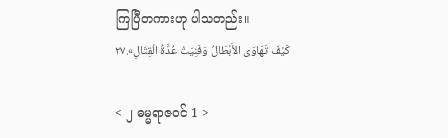ကြပြီတကားဟု ပါသတည်း။
كَيْفَ تَهَاوَى الأَبْطَالُ وَفَنِيَتْ عُدَّةُ الْقِتَالِ».٢٧

< ၂ ဓမ္မရာဇဝင် 1 >